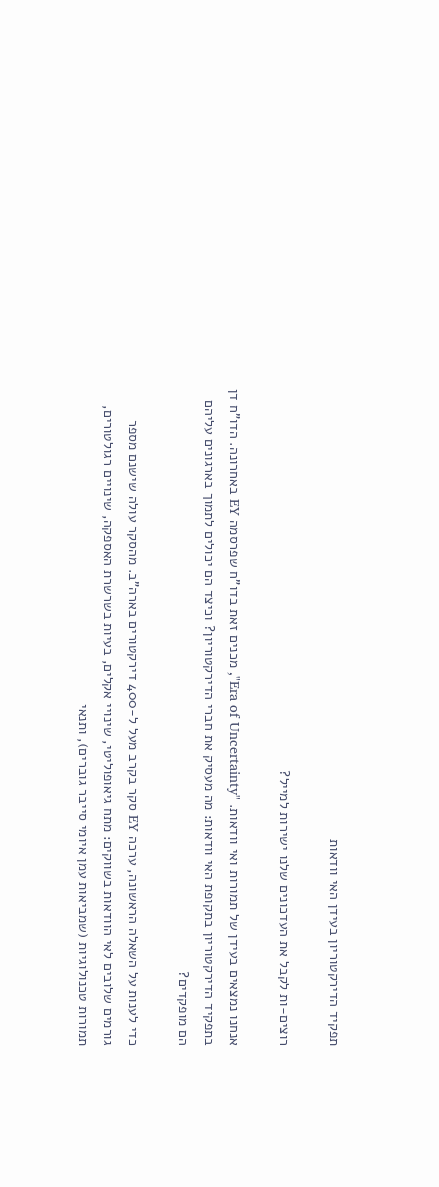תפקיד הדירקטוריון בעידן האי וודאות

רוצים-ות לקבל את העדכונים שלנו ישירות למייל?

אנחנו נמצאים בעידן של תמורות ואי וודאות. "Era of Uncertainty", מכנים זאת בדו"ח שפרסמה EY באחרונה. הדו"ח דן בתפקיד הדירקטוריון בתקופת האי וודאות: מה מעסיק את חברי הדירקטוריון? וכיצד הם יכולים לתמוך בארגונים עליהם הם מופקדים?

כדי לענות על השאלה הראשונה, ערכה EY סקר בקרב מעל ל-400 דירקטורים בארה"ב. מהסקר עולה שישנם מספר גורמים שלובים לאי הוודאות בשווקים: מתח גיאופוליטי, שינויי אקלים, בעיות בשרשרת האספקה, שינויים רגולטורים, תמורות טכנולוגיות (שמביאות עמן איומי סייבר גוברים), ותנאי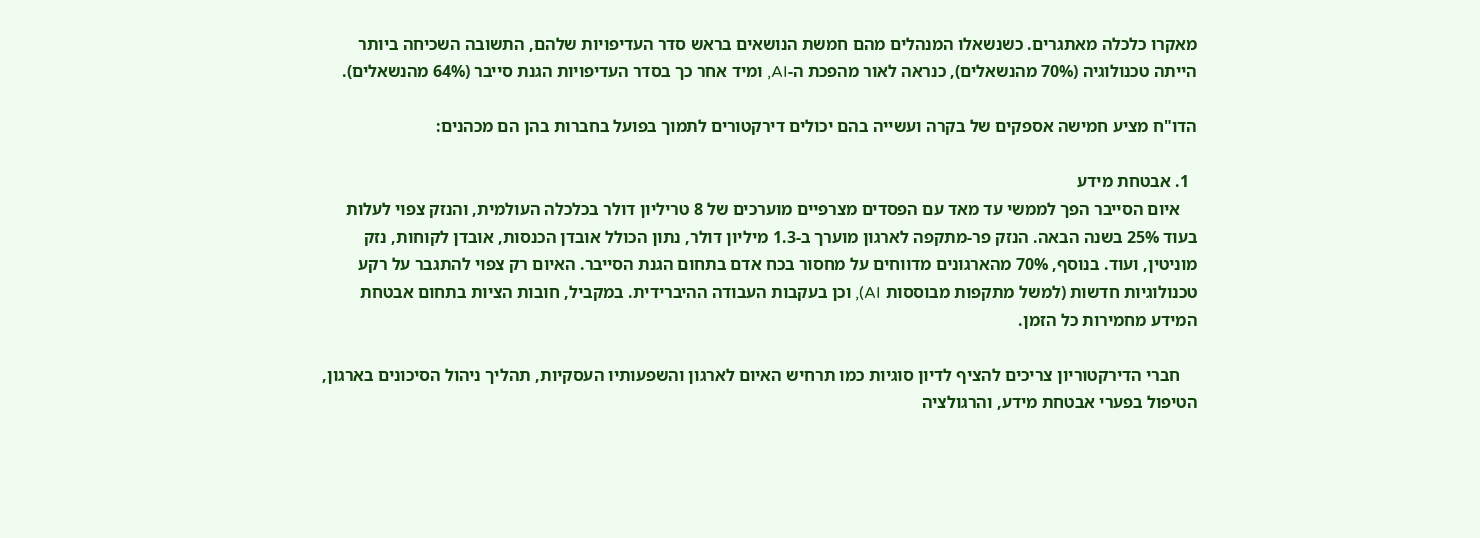מאקרו כלכלה מאתגרים. כשנשאלו המנהלים מהם חמשת הנושאים בראש סדר העדיפויות שלהם, התשובה השכיחה ביותר הייתה טכנולוגיה (70% מהנשאלים), כנראה לאור מהפכת ה-AI, ומיד אחר כך בסדר העדיפויות הגנת סייבר (64% מהנשאלים).

הדו"ח מציע חמישה אספקים של בקרה ועשייה בהם יכולים דירקטורים לתמוך בפועל בחברות בהן הם מכהנים:

  1. אבטחת מידע
    איום הסייבר הפך לממשי עד מאד עם הפסדים מצרפיים מוערכים של 8 טריליון דולר בכלכלה העולמית, והנזק צפוי לעלות בעוד 25% בשנה הבאה. הנזק פר-מתקפה לארגון מוערך ב-1.3 מיליון דולר, נתון הכולל אובדן הכנסות, אובדן לקוחות, נזק מוניטין, ועוד. בנוסף, 70% מהארגונים מדווחים על מחסור בכח אדם בתחום הגנת הסייבר. האיום רק צפוי להתגבר על רקע טכנולוגיות חדשות (למשל מתקפות מבוססות AI), וכן בעקבות העבודה ההיברידית. במקביל, חובות הציות בתחום אבטחת המידע מחמירות כל הזמן.

    חברי הדירקטוריון צריכים להציף לדיון סוגיות כמו תרחיש האיום לארגון והשפעותיו העסקיות, תהליך ניהול הסיכונים בארגון, הטיפול בפערי אבטחת מידע, והרגולציה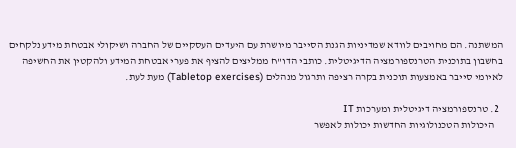המשתנה. הם מחויבים לוודא שמדיניות הגנת הסייבר מיושרת עם היעדים העסקיים של החברה ושיקולי אבטחת מידע נלקחים בחשבון בתוכנית הטרנספורמציה הדיגיטלית. כותבי הדו"ח ממליצים להציף את פערי אבטחת המידע ולהקטין את החשיפה לאיומי סייבר באמצעות תוכנית בקרה רציפה ותרגול מנהלים (Tabletop exercises) מעת לעת.

  2. טרנספורמציה דיגיטלית ומערכות IT
    היכולות הטכנולוגיות החדשות יכולות לאפשר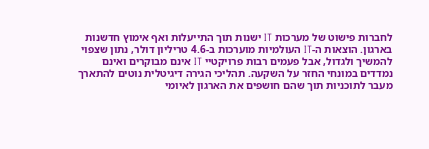לחברות פישוט של מערכות IT ישנות תוך התייעלות ואף אימוץ חדשנות בארגון. הוצאות ה-IT העולמיות מוערכות ב-4.6 טריליון דולר, נתון שצפוי להמשיך ולגדול, אבל פעמים רבות פרויקטיי IT אינם מבוקרים ואינם נמדדים במונחי החזר על השקעה. תהליכי הגירה דיגיטלית נוטים להתארך מעבר לתוכניות תוך שהם חושפים את הארגון לאיומי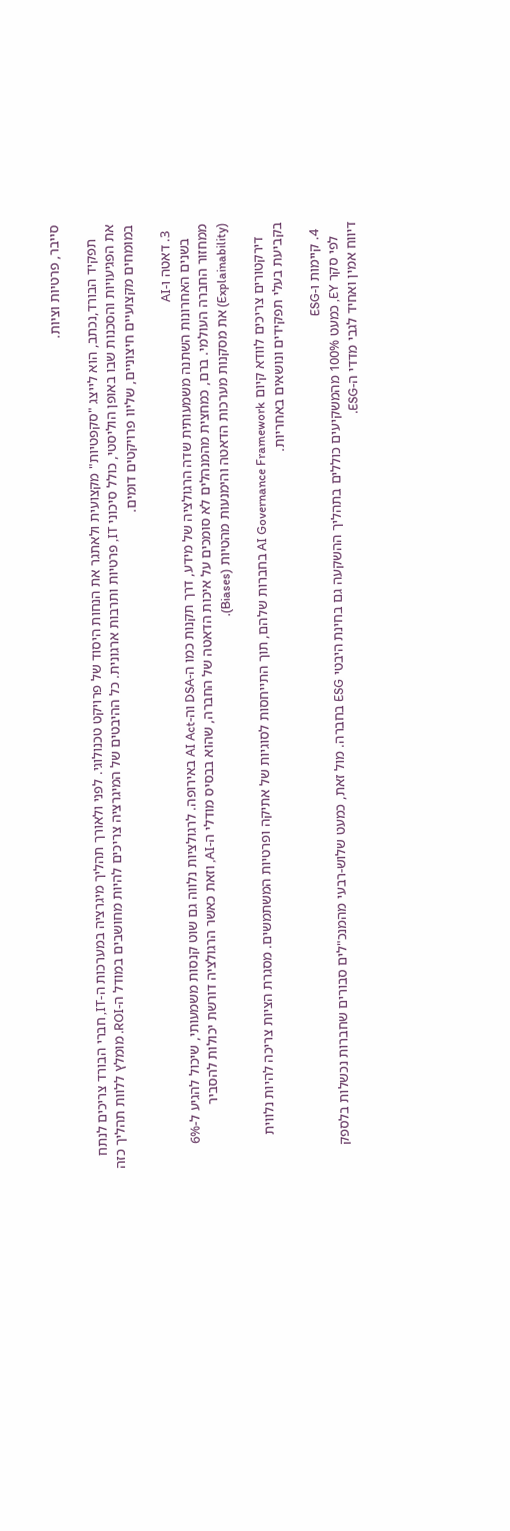סייבר, פרטיות וציות.

    תפקיד הבורד,נכתב, הוא לייצג "סקפטיות" מקצועית ולאתגר את הנחות היסוד של פרויקט טכנולוגי. לפני ולאורך תהליך מיגרציה במערכות ה-IT, חברי הבורד צריכים לנתח את הפגיעויות והסכנות שבו באופן הוליסטי, כולל סיכוני IT, פרטיות ותרבות ארגונית. כל ההיבטים של המיגרציה צריכים להיות מחושבים במודל ה-ROI. מומלץ ללוות תהליך כזה במומחים מקצועיים חיצוניים, שליוו פרויקטים דומים.

  3. דאטה ו-AI
    בשנים האחרונות השתנה משמעותית שדה הרגולציה של מידע, דרך תקנות כמו ה-DSA וה-AI Act באירופה. לרגולציות נלווה גם שוט קנסות משמעותי, שיכול להגיע ל-6% ממחזור החברה העולמי. ברם, כמחצית מהמנהלים לא סומכים על איכות הדאטה של החברה, שהוא בבסיס מודלי ה-AI, וזאת כאשר הרגולציה דורשת יכולות להסביר (Explainability) את מסקנות מערכות הדאטה והימנעות מהטיות (Biases).

    דירקטורים צריכים לוודא קיום AI Governance Framework בחברות שלהם, תוך התייחסות לסוגיות של אתיקה ופרטיות המשתמשים. מסגרת הציות צריכה להיות נלווית בקביעת בעלי תפקידים ונושאים באחריות.

  4. קיימות ו-ESG
    לפי סקר EY, כמעט 100% מהמשקיעים כוללים בתהליך ההשקעה גם בחינת היבטי ESG בחברה. מול זאת, כמעט שלוש-רבעי מהמנכ"לים סבורים שחברות נכשלות בלספק דיווח אמין ואחיד לגבי מדדי ה-ESG.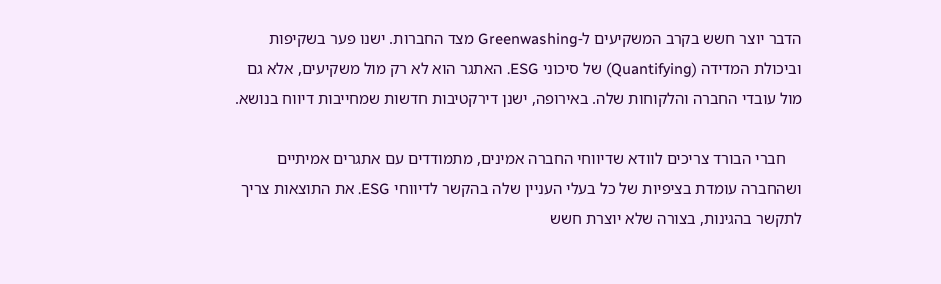הדבר יוצר חשש בקרב המשקיעים ל-Greenwashing מצד החברות. ישנו פער בשקיפות וביכולת המדידה (Quantifying) של סיכוני ESG. האתגר הוא לא רק מול משקיעים, אלא גם מול עובדי החברה והלקוחות שלה. באירופה, ישנן דירקטיבות חדשות שמחייבות דיווח בנושא.

    חברי הבורד צריכים לוודא שדיווחי החברה אמינים, מתמודדים עם אתגרים אמיתיים ושהחברה עומדת בציפיות של כל בעלי העניין שלה בהקשר לדיווחי ESG. את התוצאות צריך לתקשר בהגינות, בצורה שלא יוצרת חשש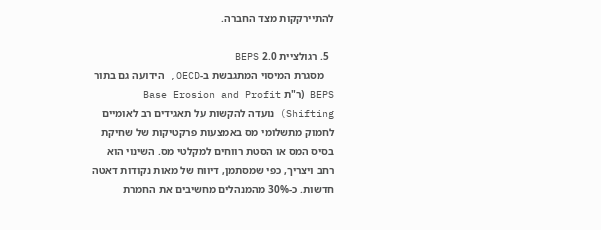להתיירקקות מצד החברה.

  5. רגולציית 2.0 BEPS
    מסגרת המיסוי המתגבשת ב-OECD, הידועה גם בתור BEPS (ר"ת Base Erosion and Profit Shifting) נועדה להקשות על תאגידים רב לאומיים לחמוק מתשלומי מס באמצעות פרקטיקות של שחיקת בסיס המס או הסטת רווחים למקלטי מס. השינוי הוא רחב ויצריך, כפי שמסתמן, דיווח של מאות נקודות דאטה חדשות. כ-30% מהמנהלים מחשיבים את החמרת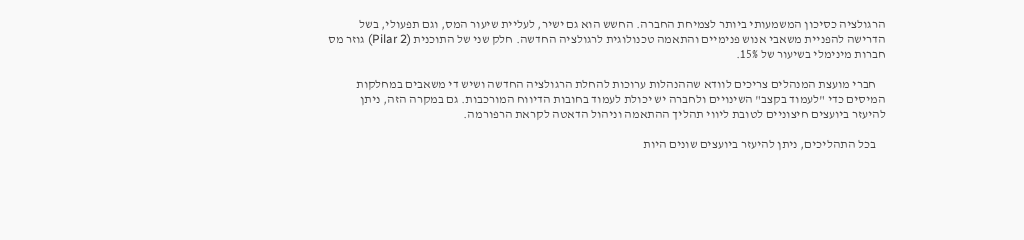הרגולציה כסיכון המשמעותי ביותר לצמיחת החברה. החשש הוא גם ישיר, לעליית שיעור המס, וגם תפעולי, בשל הדרישה להפניית משאבי אנוש פנימיים והתאמה טכנולוגית לרגולציה החדשה. חלק שני של התוכנית (Pilar 2) גוזר מס חברות מינימלי בשיעור של 15%.

    חברי מועצת המנהלים צריכים לוודא שההנהלות ערוכות להחלת הרגולציה החדשה ושיש די משאבים במחלקות המיסים כדי "לעמוד בקצב" השינויים ולחברה יש יכולת לעמוד בחובות הדיווח המורכבות. גם במקרה הזה, ניתן להיעזר ביועצים חיצוניים לטובת ליווי תהליך ההתאמה וניהול הדאטה לקראת הרפורמה.

    בכל התהליכים, ניתן להיעזר ביועצים שונים היות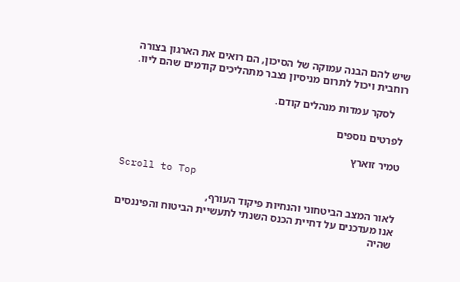שיש להם הבנה עמוקה של הסיכון, הם רואים את הארגון בצורה רוחבית ויכול לתרום מניסיון נצבר מתהליכים קודמים שהם ליוו.

    לסקר עמדות מנהלים קודם.

לפרטים נוספים

טמיר זוארץ

Scroll to Top

לאור המצב הביטחוני והנחיות פיקוד העורף,
אנו מעדכנים על דחיית הכנס השנתי לתעשיית הביטוח והפיננסים
שהיה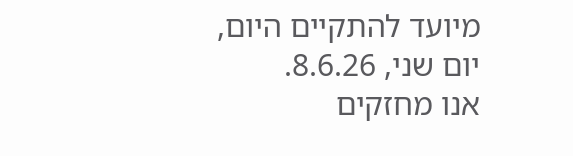מיועד להתקיים היום, יום שני, 8.6.26.
אנו מחזקים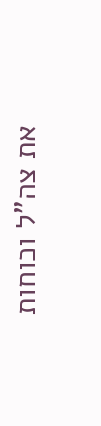את צה"ל וכוחות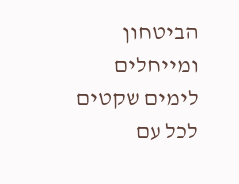הביטחון ומייחלים לימים שקטים לכל עם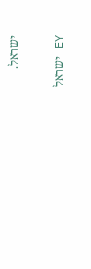ישראל.

EY ישראל